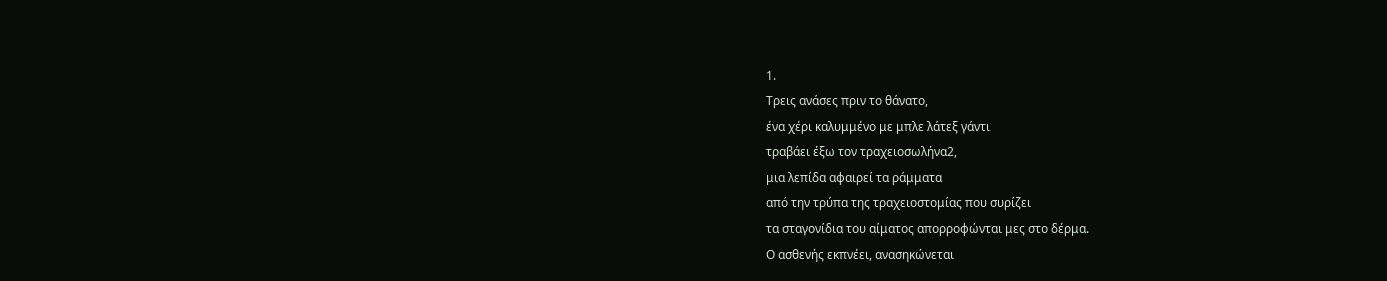1.
Τρεις ανάσες πριν το θάνατο,
ένα χέρι καλυμμένο με μπλε λάτεξ γάντι
τραβάει έξω τον τραχειοσωλήνα2,
μια λεπίδα αφαιρεί τα ράμματα
από την τρύπα της τραχειοστομίας που συρίζει
τα σταγονίδια του αίματος απορροφώνται μες στο δέρμα.
Ο ασθενής εκπνέει, ανασηκώνεται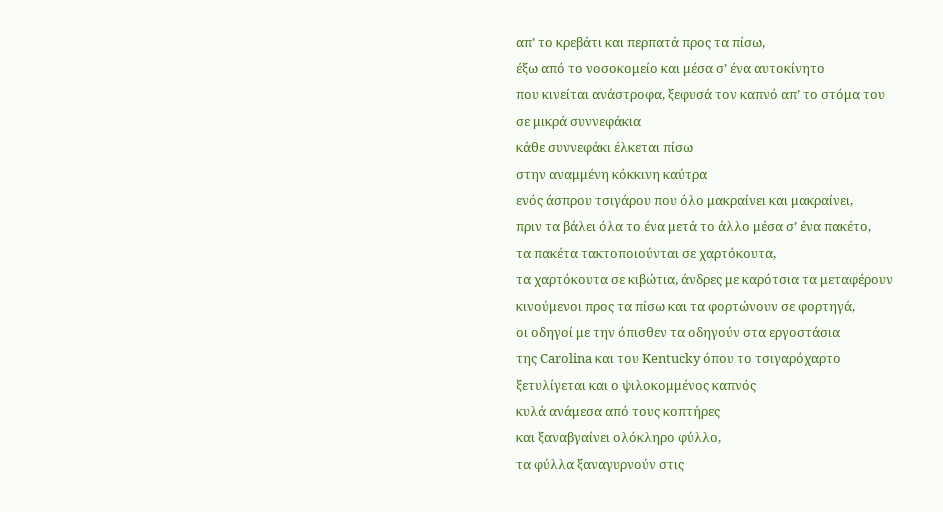απ’ το κρεβάτι και περπατά προς τα πίσω,
έξω από το νοσοκομείο και μέσα σ’ ένα αυτοκίνητο
που κινείται ανάστροφα, ξεφυσά τον καπνό απ’ το στόμα του
σε μικρά συννεφάκια
κάθε συννεφάκι έλκεται πίσω
στην αναμμένη κόκκινη καύτρα
ενός άσπρου τσιγάρου που όλο μακραίνει και μακραίνει,
πριν τα βάλει όλα το ένα μετά το άλλο μέσα σ’ ένα πακέτο,
τα πακέτα τακτοποιούνται σε χαρτόκουτα,
τα χαρτόκουτα σε κιβώτια, άνδρες με καρότσια τα μεταφέρουν
κινούμενοι προς τα πίσω και τα φορτώνουν σε φορτηγά,
οι οδηγοί με την όπισθεν τα οδηγούν στα εργοστάσια
της Carolina και του Kentucky όπου το τσιγαρόχαρτο
ξετυλίγεται και ο ψιλοκομμένος καπνός
κυλά ανάμεσα από τους κοπτήρες
και ξαναβγαίνει ολόκληρο φύλλο,
τα φύλλα ξαναγυρνούν στις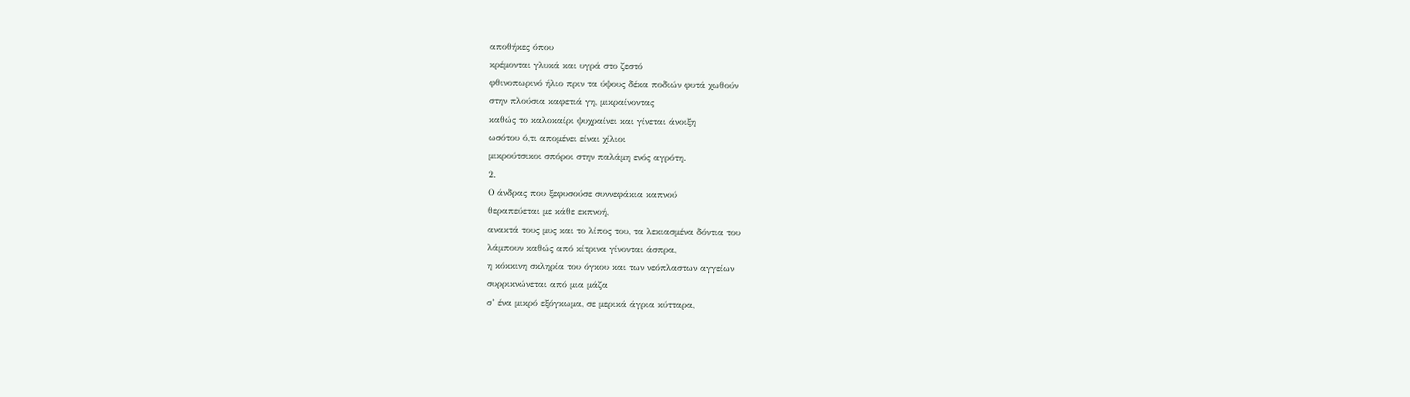αποθήκες όπου
κρέμονται γλυκά και υγρά στο ζεστό
φθινοπωρινό ήλιο πριν τα ύψους δέκα ποδιών φυτά χωθούν
στην πλούσια καφετιά γη, μικραίνοντας
καθώς το καλοκαίρι ψυχραίνει και γίνεται άνοιξη
ωσότου ό,τι απομένει είναι χίλιοι
μικρούτσικοι σπόροι στην παλάμη ενός αγρότη.
2.
Ο άνδρας που ξεφυσούσε συννεφάκια καπνού
θεραπεύεται με κάθε εκπνοή,
ανακτά τους μυς και το λίπος του, τα λεκιασμένα δόντια του
λάμπουν καθώς από κίτρινα γίνονται άσπρα,
η κόκκινη σκληρία του όγκου και των νεόπλαστων αγγείων
συρρικνώνεται από μια μάζα
σ’ ένα μικρό εξόγκωμα, σε μερικά άγρια κύτταρα,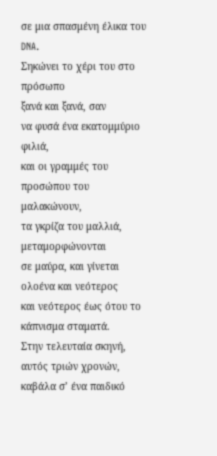σε μια σπασμένη έλικα του DNA.
Σηκώνει το χέρι του στο πρόσωπο
ξανά και ξανά, σαν
να φυσά ένα εκατομμύριο φιλιά,
και οι γραμμές του προσώπου του μαλακώνουν,
τα γκρίζα του μαλλιά, μεταμορφώνονται
σε μαύρα, και γίνεται ολοένα και νεότερος
και νεότερος έως ότου το κάπνισμα σταματά.
Στην τελευταία σκηνή, αυτός τριών χρονών,
καβάλα σ’ ένα παιδικό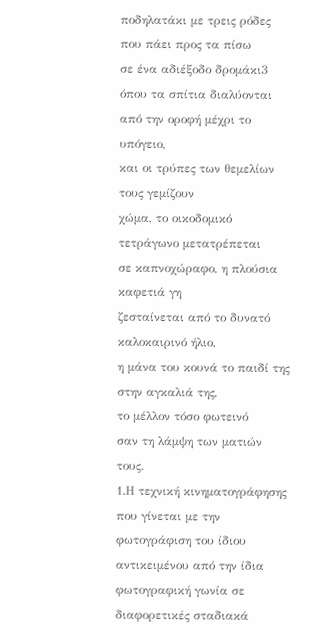ποδηλατάκι με τρεις ρόδες
που πάει προς τα πίσω
σε ένα αδιέξοδο δρομάκι3
όπου τα σπίτια διαλύονται από την οροφή μέχρι το υπόγειο,
και οι τρύπες των θεμελίων τους γεμίζουν
χώμα, το οικοδομικό τετράγωνο μετατρέπεται
σε καπνοχώραφο, η πλούσια καφετιά γη
ζεσταίνεται από το δυνατό καλοκαιρινό ήλιο,
η μάνα του κουνά το παιδί της στην αγκαλιά της,
το μέλλον τόσο φωτεινό
σαν τη λάμψη των ματιών τους.
1.Η τεχνική κινηματογράφησης που γίνεται με την φωτογράφιση του ίδιου αντικειμένου από την ίδια φωτογραφική γωνία σε διαφορετικές σταδιακά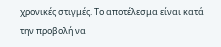χρονικές στιγμές. Το αποτέλεσμα είναι κατά την προβολή να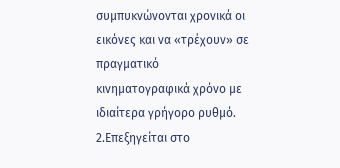συμπυκνώνονται χρονικά οι εικόνες και να «τρέχουν» σε πραγματικό κινηματογραφικά χρόνο με ιδιαίτερα γρήγορο ρυθμό.
2.Επεξηγείται στο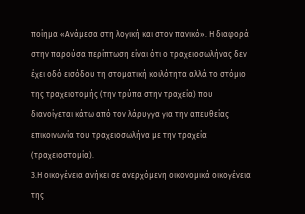ποίημα «Ανάμεσα στη λογική και στον πανικό». Η διαφορά στην παρούσα περίπτωση είναι ότι ο τραχειοσωλήνας δεν έχει οδό εισόδου τη στοματική κοιλότητα αλλά το στόμιο της τραχειοτομής (την τρύπα στην τραχεία) που διανοίγεται κάτω από τον λάρυγγα για την απευθείας επικοινωνία του τραχειοσωλήνα με την τραχεία (τραχειοστομία).
3.Η οικογένεια ανήκει σε ανερχόμενη οικονομικά οικογένεια της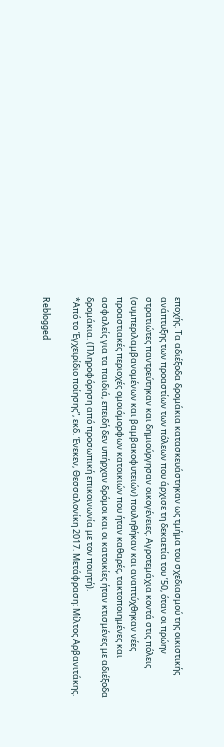εποχής. Τα αδιέξοδα δρομάκια κατασκευάστηκαν ως τμήμα του σχεδιασμού της οικιστικής ανάπτυξης των προαστίων των πόλεων που άρχισε τη δεκαετία του ’50, όταν οι πρώην στρατιώτες παντρεύτηκαν και δημιούργησαν οικογένειες. Αγροτεμάχια κοντά στις πόλεις (συμπεριλαμβανομένων και βαμβακοφυτειών) πουληθήκαν και αναπτύχθηκαν νέες προαστιακές περιοχές ομοιόμορφων κατοικιών που ήταν καθαρές, τακτοποιημένες και ασφαλείς για τα παιδιά, επειδή δεν υπήρχαν δρόμοι και οι κατοικίες ήταν κτισμένες με αδιέξοδα δρομάκια. (Πληροφόρηση από προσωπική επικοινωνία με τον ποιητή).
*Από το Έγχειρίδιο ποίησης”, εκδ. Ένεκεν, Θεσσαλονίκη 2017. Μετάφραση: Μίλτος Αρβανιτάκης.

Reblogged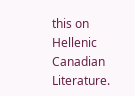this on Hellenic Canadian Literature.